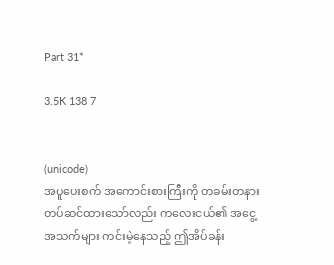Part 31*

3.5K 138 7


(unicode)
အပူပေးစက် အကောင်းစားကြီးကို တခမ်းတနား တပ်ဆင်ထားသော်လည်း ကလေးငယ်၏ အငွေ့အသက်များ ကင်းမဲ့နေသည့် ဤအိပ်ခန်း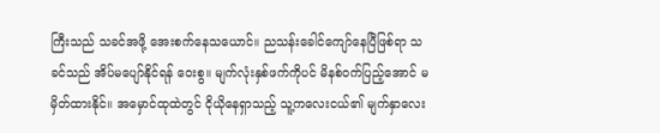ကြီးသည် သခင်အဖို့ အေးစက်နေသယောင်။ ညသန်းခေါင်ကျော်နေပြီဖြစ်ရာ သခင်သည် အိပ်မပျော်နိုင်ရန် ဝေးစွ။ မျက်လုံးနှစ်ဖက်ကိုပင် မိနစ်ဝက်ပြည့်အောင် မမှိတ်ထားနိုင်။ အမှောင်ထုထဲတွင် ငိုယိုနေရှာသည့် သူ့ကလေးငယ်၏ မျက်နှာလေး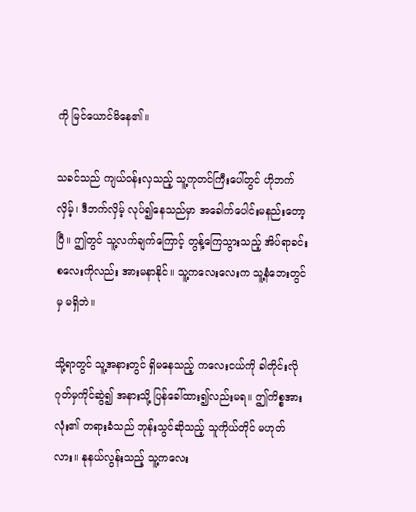ကို မြင်ယောင်မိနေ၏။

သခင်သည် ကျယ်ဝန်းလှသည့် သူ့ကုတင်ကြီးပေါ်တွင် ဟိုဘက်လှိမ့်၊ ဒီဘက်လှိမ့် လုပ်၍နေသည်မှာ အခေါက်ပေါင်းမနည်းတော့ပြီ။ ဤတွင် သူ့လက်ချက်ကြောင့် တွန့်ကြေသွားသည့် အိပ်ရာခင်းစလေးကိုလည်း အားမနာနိုင်။ သူ့ကလေးလေးက သူ့နံဘေးတွင်မှ မရှိဘဲ။

သို့ရာတွင် သူ့အနားတွင် ရှိမနေသည့် ကလေးငယ်ကို ခါတိုင်းလို ဂုတ်မှကိုင်ဆွဲ၍ အနားသို့ ပြန်ခေါ်ထား၍လည်းမရ။ ဤကိစ္စအားလုံး၏ တရားခံသည် ဘုန်းသွင်ဆိုသည့် သူကိုယ်တိုင် မဟုတ်လား။ နုနယ်လွန်းသည့် သူ့ကလေး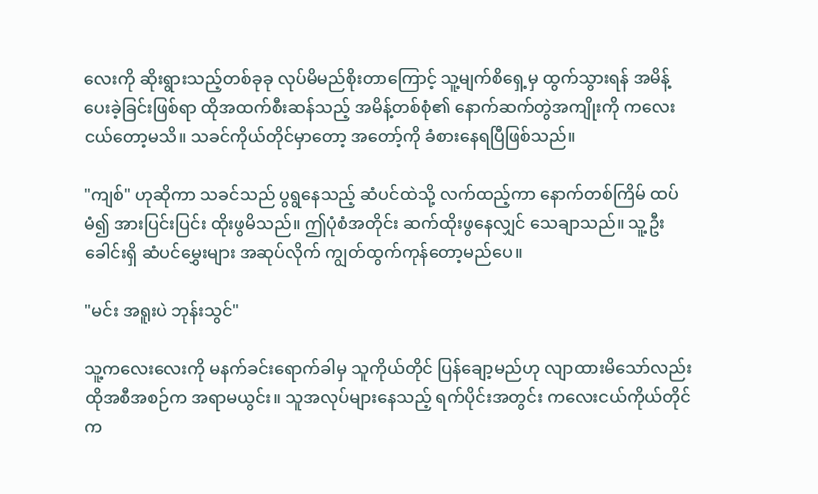လေးကို ဆိုးရွားသည့်တစ်ခုခု လုပ်မိမည်စိုးတာကြောင့် သူ့မျက်စိရှေ့မှ ထွက်သွားရန် အမိန့်ပေးခဲ့ခြင်းဖြစ်ရာ ထိုအထက်စီးဆန်သည့် အမိန့်တစ်စုံ၏ နောက်ဆက်တွဲအကျိုးကို ကလေးငယ်တော့မသိ။ သခင်ကိုယ်တိုင်မှာတော့ အတော့်ကို ခံစားနေရပြီဖြစ်သည်။

"ကျစ်" ဟုဆိုကာ သခင်သည် ပွရွနေသည့် ဆံပင်ထဲသို့ လက်ထည့်ကာ နောက်တစ်ကြိမ် ထပ်မံ၍ အားပြင်းပြင်း ထိုးဖွမိသည်။ ဤပုံစံအတိုင်း ဆက်ထိုးဖွနေလျှင် သေချာသည်။ သူ့ဦးခေါင်းရှိ ဆံပင်မွှေးများ အဆုပ်လိုက် ကျွတ်ထွက်ကုန်တော့မည်ပေ။

"မင်း အရူးပဲ ဘုန်းသွင်"

သူ့ကလေးလေးကို မနက်ခင်းရောက်ခါမှ သူကိုယ်တိုင် ပြန်ချော့မည်ဟု လျာထားမိသော်လည်း ထိုအစီအစဉ်က အရာမယွင်း။ သူအလုပ်များနေသည့် ရက်ပိုင်းအတွင်း ကလေးငယ်ကိုယ်တိုင်က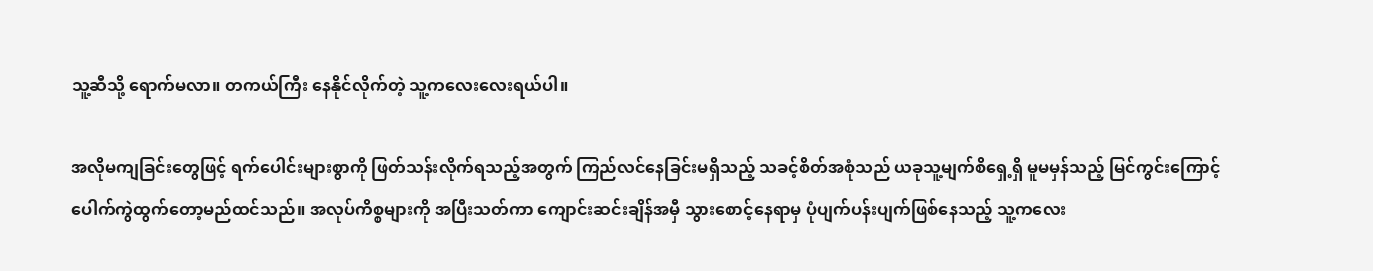သူ့ဆီသို့ ရောက်မလာ။ တကယ်ကြီး နေနိုင်လိုက်တဲ့ သူ့ကလေးလေးရယ်ပါ။

အလိုမကျခြင်းတွေဖြင့် ရက်ပေါင်းများစွာကို ဖြတ်သန်းလိုက်ရသည့်အတွက် ကြည်လင်နေခြင်းမရှိသည့် သခင့်စိတ်အစုံသည် ယခုသူ့မျက်စိရှေ့ရှိ မူမမှန်သည့် မြင်ကွင်းကြောင့် ပေါက်ကွဲထွက်တော့မည်ထင်သည်။ အလုပ်ကိစ္စများကို အပြီးသတ်ကာ ကျောင်းဆင်းချိန်အမှီ သွားစောင့်နေရာမှ ပုံပျက်ပန်းပျက်ဖြစ်နေသည့် သူ့ကလေး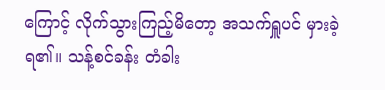ကြောင့် လိုက်သွားကြည့်မိတော့ အသက်ရှူပင် မှားခဲ့ရ၏။ သန့်စင်ခန်း တံခါး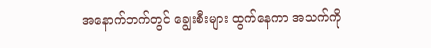အနောက်ဘက်တွင် ချွေးစီးများ ထွက်နေကာ အသက်ကို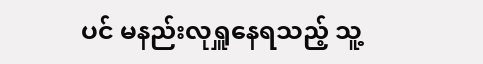ပင် မနည်းလုရှူနေရသည့် သူ့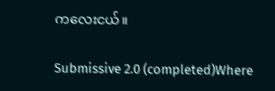ကလေးငယ်။

Submissive 2.0 (completed)Where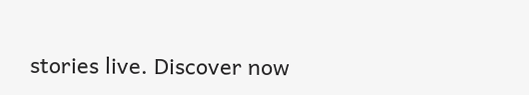stories live. Discover now